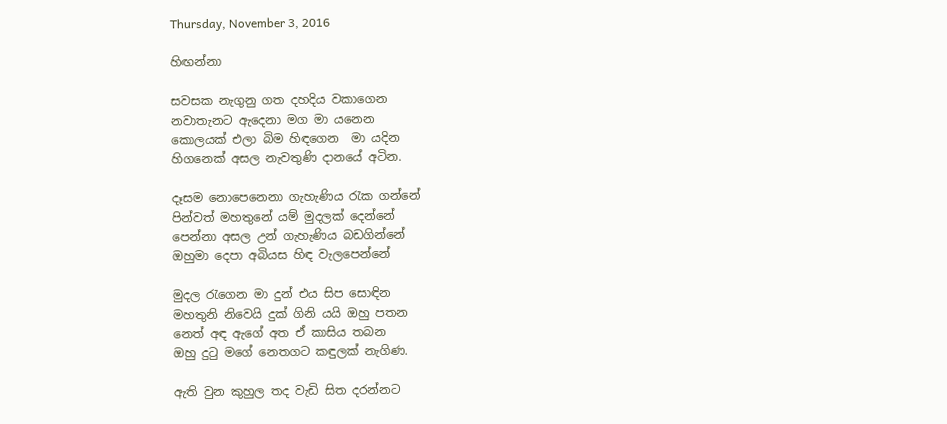Thursday, November 3, 2016

හිඟන්නා

සවසක නැගුනු ගත දහදිය වකාගෙන
නවාතැනට ඇදෙනා මග මා යනෙන
කොලයක් එලා බිම හිඳගෙන  මා යදින
හිගනෙක් අසල නැවතුණි දානයේ අටින.

දෑසම නොපෙනෙනා ගැහැණිය රැක ගන්නේ
පින්වත් මහතුනේ යම් මුදලක් දෙන්නේ
පෙන්නා අසල උන් ගැහැණිය බඩගින්නේ
ඔහුමා දෙපා අබියස හිඳ වැලපෙන්නේ

මුදල රැගෙන මා දුන් එය සිප සොඳින
මහතුනි නිවෙයි දුක් ගිනි යයි ඔහු පතන
නෙත් අඳ ඇගේ අත ඒ කාසිය තබන
ඔහු දුටු මගේ නෙතගට කඳුලක් නැගිණ.

ඇති වුන කුහුල තද වැඩි සිත දරන්නට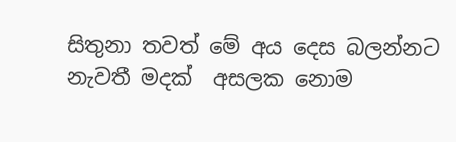සිතුනා තවත් මේ අය දෙස බලන්නට
නැවතී මදක්  අසලක නොම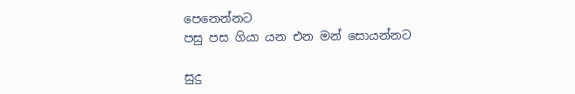පෙනෙන්නට
පසු පස ගියා යන එන මන් සොයන්නට

සුදු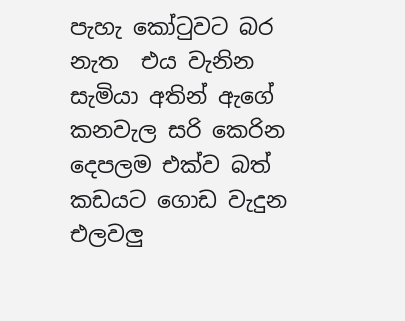පැහැ කෝටුවට බර නැත  එය වැනින
සැමියා අතින් ඇගේ කනවැල සරි කෙරින
දෙපලම එක්ව බත් කඩයට ගොඩ වැදුන
එලවලු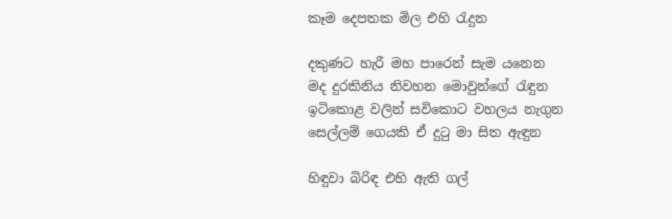කෑම දෙපතක මිල එහි රැදුන

දකුණට හැරී මහ පාරෙන් සැම යනෙන
මද දුරකිනිය නිවහන මොවුන්ගේ රැඳුන
ඉටිකොළ වලින් සවිකොට වහලය නැගුන
සෙල්ලම් ගෙයකි ඒ දුටු මා සිත ඇඳුන

හිඳුවා බිරිඳ එහි ඇති ගල්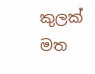කුලක් මත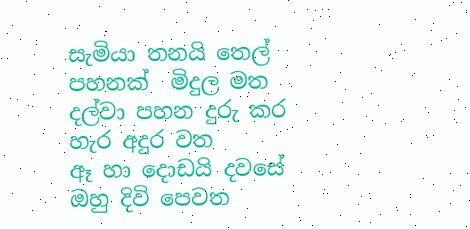සැමියා තනයි තෙල් පහනක්  මිදුල මත
දල්වා පහන දුරු කර හැර අදුර වත
ඈ හා දොඩයි දවසේ ඔහු දිවි පෙවත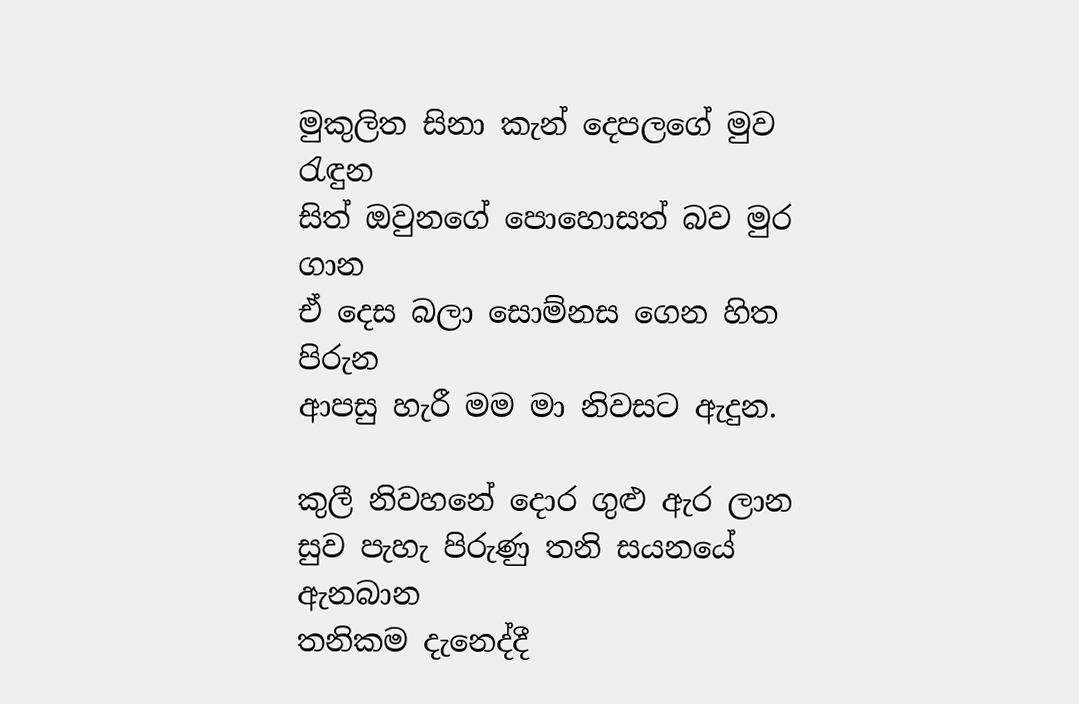මුකුලිත සිනා කැන් දෙපලගේ මුව රැඳුන
සිත් ඔවුනගේ පොහොසත් බව මුර ගාන
ඒ දෙස බලා සොම්නස ගෙන හිත පිරුන
ආපසු හැරී මම මා නිවසට ඇදුන.

කුලී නිවහනේ දොර ගුළු ඇර ලාන
සුව පැහැ පිරුණු තනි සයනයේ ඇනබාන
තනිකම දැනෙද්දී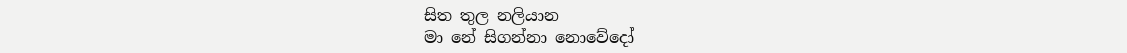සිත තුල නලියාන
මා නේ සිගන්නා නොවේදෝ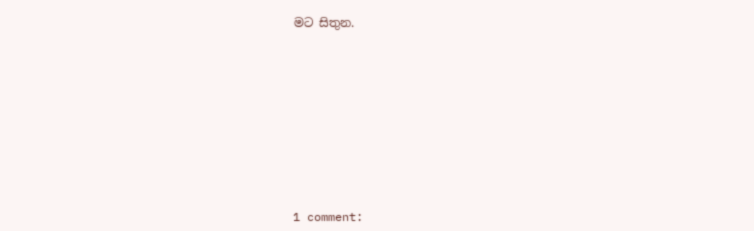මට සිතුන.











1 comment: